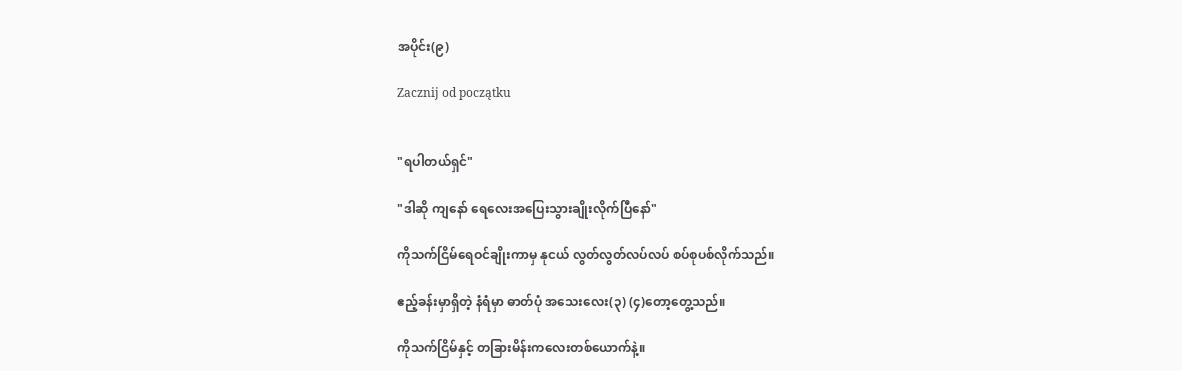အပိုင်း(၉)

Zacznij od początku


"ရပါတယ်ရှင်"

"ဒါဆို ကျနော် ရေလေးအပြေးသွားချိုးလိုက်ပြီနော်"

ကိုသက်ငြိမ်ရေဝင်ချိုးကာမှ နုငယ် လွတ်လွတ်လပ်လပ် စပ်စုပစ်လိုက်သည်။

ဧည့်ခန်းမှာရှိတဲ့ နံရံမှာ ဓာတ်ပုံ အသေးလေး(၃) (၄)တော့တွေ့သည်။

ကိုသက်ငြိမ်နှင့် တခြားမိန်းကလေးတစ်ယောက်နဲ့။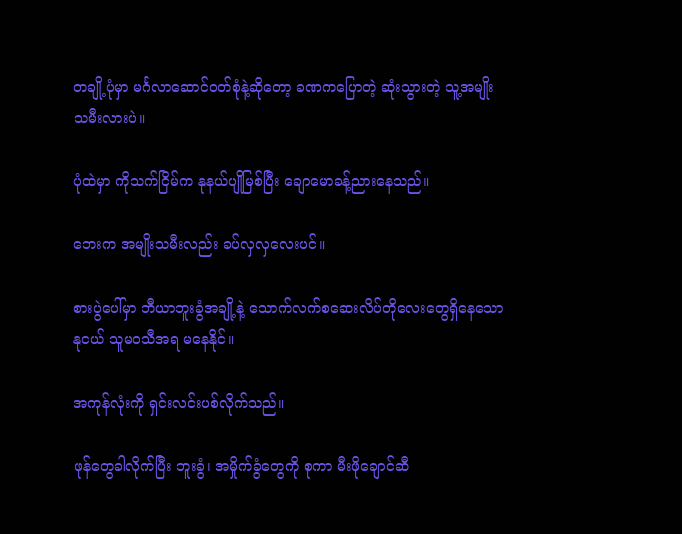တချို့ပုံမှာ မင်္ဂလာဆောင်ဝတ်စုံနဲ့ဆိုတော့ ခဏကပြောတဲ့ ဆုံးသွားတဲ့ သူ့အမျိုးသမီးလားပဲ။

ပုံထဲမှာ ကိုသက်ငြိမ်က နုနယ်ပျိုမြစ်ပြီး ချောမောခန့်ညားနေသည်။

ဘေးက အမျိုးသမီးလည်း ခပ်လှလှလေးပင်။

စားပွဲပေါ်မှာ ဘီယာဘူးခွံအချို့နဲ့ သောက်လက်စဆေးလိပ်တိုလေးတွေရှိနေသော နုငယ် သူမဝသီအရ မနေနိုင်။

အကုန်လုံးကို ရှင်းလင်းပစ်လိုက်သည်။

ဖုန်တွေခါလိုက်ပြီး ဘူးခွံ၊ အမှိုက်ခွံတွေကို စုကာ မီးဖိုချောင်ဆီ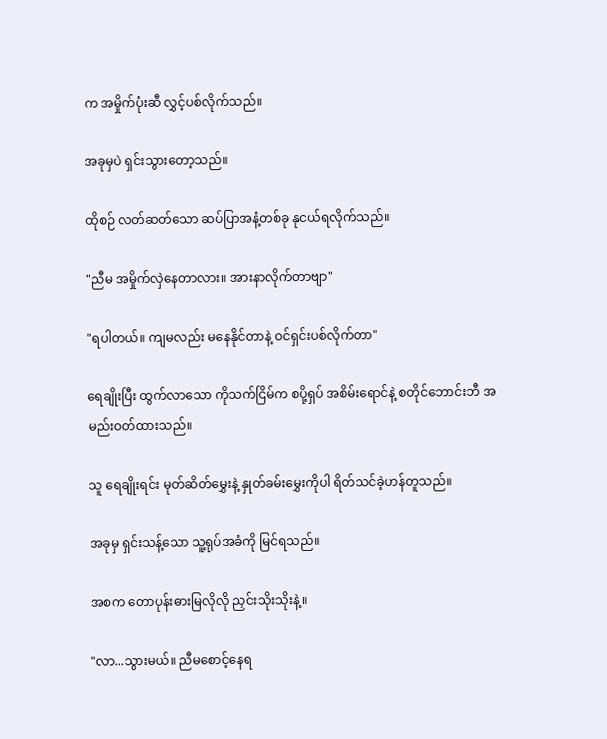က အမှိုက်ပုံးဆီ လွှင့်ပစ်လိုက်သည်။

အခုမှပဲ ရှင်းသွားတော့သည်။

ထိုစဉ် လတ်ဆတ်သော ဆပ်ပြာအနံ့တစ်ခု နုငယ်ရလိုက်သည်။

"ညီမ အမှိုက်လှဲနေတာလား။ အားနာလိုက်တာဗျာ"

"ရပါတယ်။ ကျမလည်း မနေနိုင်တာနဲ့ ဝင်ရှင်းပစ်လိုက်တာ"

ရေချိုးပြီး ထွက်လာသော ကိုသက်ငြိမ်က စပို့ရှပ် အစိမ်းရောင်နဲ့ စတိုင်ဘောင်းဘီ အမည်းဝတ်ထားသည်။

သူ ရေချိုးရင်း မုတ်ဆိတ်မွှေးနဲ့ နှုတ်ခမ်းမွှေးကိုပါ ရိတ်သင်ခဲ့ဟန်တူသည်။

အခုမှ ရှင်းသန့်သော သူ့ရုပ်အခံကို မြင်ရသည်။

အစက တောပုန်းဓားမြလိုလို ညှင်းသိုးသိုးနဲ့။

"လာ...သွားမယ်။ ညီမစောင့်နေရ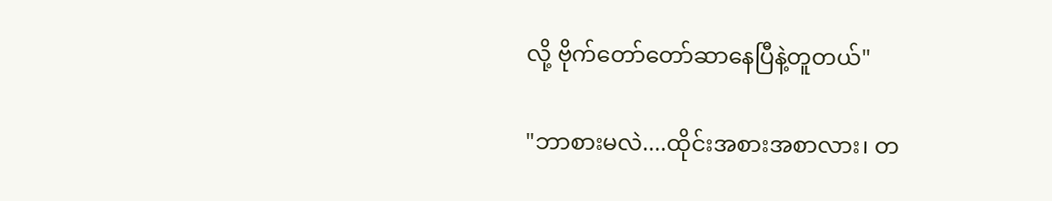လို့ ဗိုက်တော်တော်ဆာနေပြီနဲ့တူတယ်"

"ဘာစားမလဲ....ထိုင်းအစားအစာလား၊ တ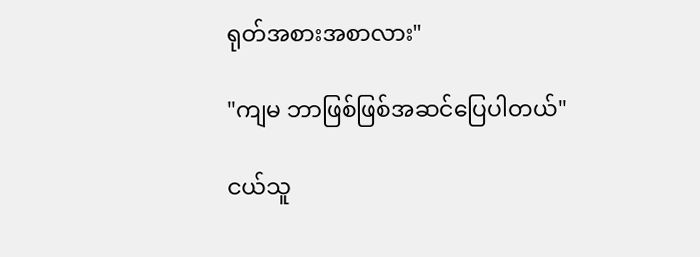ရုတ်အစားအစာလား"

"ကျမ ဘာဖြစ်ဖြစ်အဆင်ပြေပါတယ်"

ငယ်သူ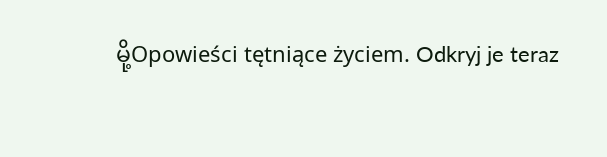မို့Opowieści tętniące życiem. Odkryj je teraz